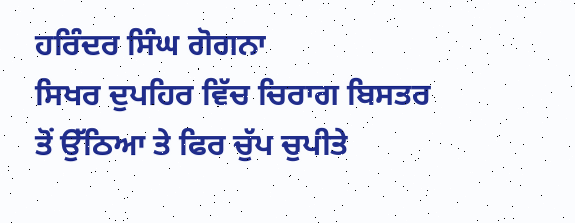ਹਰਿੰਦਰ ਸਿੰਘ ਗੋਗਨਾ
ਸਿਖਰ ਦੁਪਹਿਰ ਵਿੱਚ ਚਿਰਾਗ ਬਿਸਤਰ ਤੋਂ ਉੱਠਿਆ ਤੇ ਫਿਰ ਚੁੱਪ ਚੁਪੀਤੇ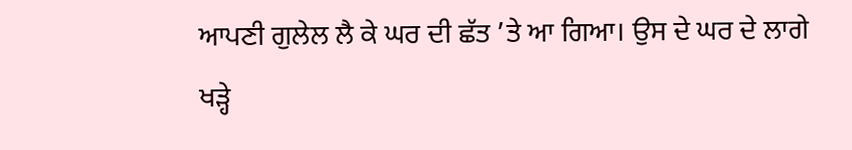ਆਪਣੀ ਗੁਲੇਲ ਲੈ ਕੇ ਘਰ ਦੀ ਛੱਤ ’ਤੇ ਆ ਗਿਆ। ਉਸ ਦੇ ਘਰ ਦੇ ਲਾਗੇ ਖੜ੍ਹੇ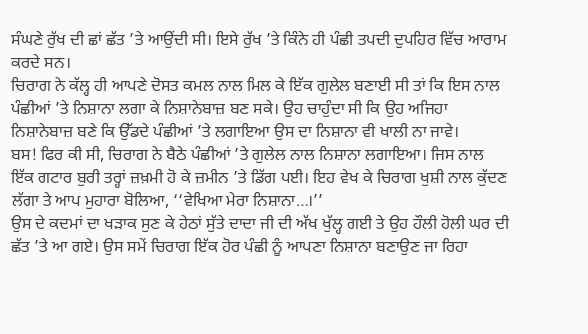ਸੰਘਣੇ ਰੁੱਖ ਦੀ ਛਾਂ ਛੱਤ ’ਤੇ ਆਉਂਦੀ ਸੀ। ਇਸੇ ਰੁੱਖ ’ਤੇ ਕਿੰਨੇ ਹੀ ਪੰਛੀ ਤਪਦੀ ਦੁਪਹਿਰ ਵਿੱਚ ਆਰਾਮ ਕਰਦੇ ਸਨ।
ਚਿਰਾਗ ਨੇ ਕੱਲ੍ਹ ਹੀ ਆਪਣੇ ਦੋਸਤ ਕਮਲ ਨਾਲ ਮਿਲ ਕੇ ਇੱਕ ਗੁਲੇਲ ਬਣਾਈ ਸੀ ਤਾਂ ਕਿ ਇਸ ਨਾਲ ਪੰਛੀਆਂ ’ਤੇ ਨਿਸ਼ਾਨਾ ਲਗਾ ਕੇ ਨਿਸ਼ਾਨੇਬਾਜ਼ ਬਣ ਸਕੇ। ਉਹ ਚਾਹੁੰਦਾ ਸੀ ਕਿ ਉਹ ਅਜਿਹਾ ਨਿਸ਼ਾਨੇਬਾਜ਼ ਬਣੇ ਕਿ ਉੱਡਦੇ ਪੰਛੀਆਂ ’ਤੇ ਲਗਾਇਆ ਉਸ ਦਾ ਨਿਸ਼ਾਨਾ ਵੀ ਖਾਲੀ ਨਾ ਜਾਵੇ।
ਬਸ! ਫਿਰ ਕੀ ਸੀ, ਚਿਰਾਗ ਨੇ ਬੈਠੇ ਪੰਛੀਆਂ ’ਤੇ ਗੁਲੇਲ ਨਾਲ ਨਿਸ਼ਾਨਾ ਲਗਾਇਆ। ਜਿਸ ਨਾਲ ਇੱਕ ਗਟਾਰ ਬੁਰੀ ਤਰ੍ਹਾਂ ਜ਼ਖ਼ਮੀ ਹੋ ਕੇ ਜ਼ਮੀਨ ’ਤੇ ਡਿੱਗ ਪਈ। ਇਹ ਵੇਖ ਕੇ ਚਿਰਾਗ ਖੁਸ਼ੀ ਨਾਲ ਕੁੱਦਣ ਲੱਗਾ ਤੇ ਆਪ ਮੁਹਾਰਾ ਬੋਲਿਆ, ‘‘ਵੇਖਿਆ ਮੇਰਾ ਨਿਸ਼ਾਨਾ…।’’
ਉਸ ਦੇ ਕਦਮਾਂ ਦਾ ਖੜਾਕ ਸੁਣ ਕੇ ਹੇਠਾਂ ਸੁੱਤੇ ਦਾਦਾ ਜੀ ਦੀ ਅੱਖ ਖੁੱਲ੍ਹ ਗਈ ਤੇ ਉਹ ਹੌਲੀ ਹੋਲੀ ਘਰ ਦੀ ਛੱਤ ’ਤੇ ਆ ਗਏ। ਉਸ ਸਮੇਂ ਚਿਰਾਗ ਇੱਕ ਹੋਰ ਪੰਛੀ ਨੂੰ ਆਪਣਾ ਨਿਸ਼ਾਨਾ ਬਣਾਉਣ ਜਾ ਰਿਹਾ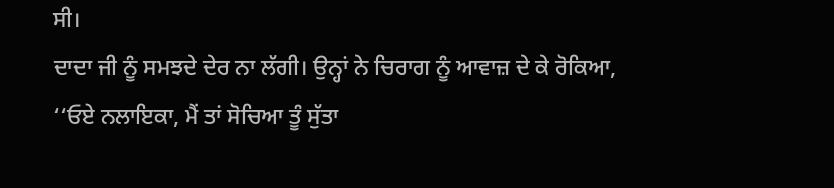ਸੀ।
ਦਾਦਾ ਜੀ ਨੂੰ ਸਮਝਦੇ ਦੇਰ ਨਾ ਲੱਗੀ। ਉਨ੍ਹਾਂ ਨੇ ਚਿਰਾਗ ਨੂੰ ਆਵਾਜ਼ ਦੇ ਕੇ ਰੋਕਿਆ, ‘‘ਓਏ ਨਲਾਇਕਾ, ਮੈਂ ਤਾਂ ਸੋਚਿਆ ਤੂੰ ਸੁੱਤਾ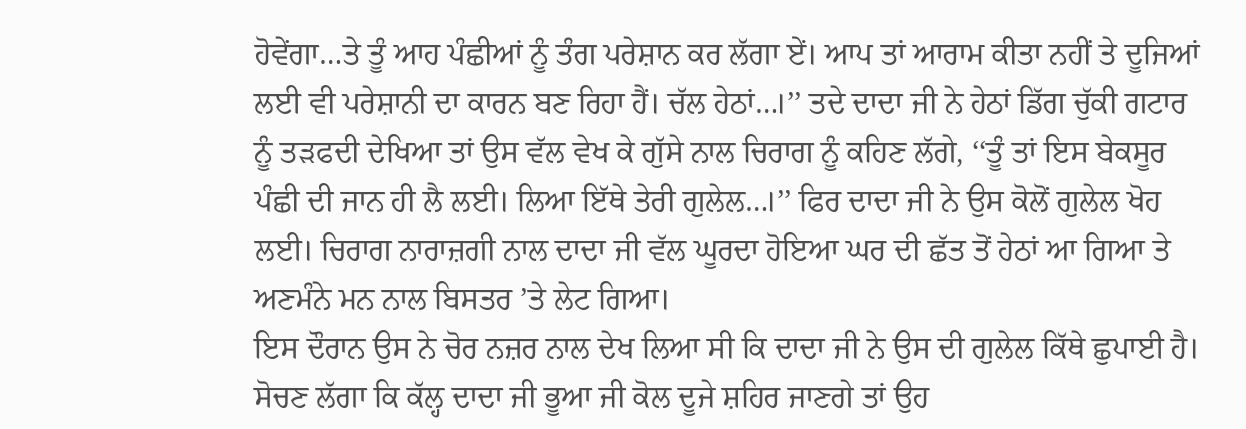ਹੋਵੇਂਗਾ…ਤੇ ਤੂੰ ਆਹ ਪੰਛੀਆਂ ਨੂੰ ਤੰਗ ਪਰੇਸ਼ਾਨ ਕਰ ਲੱਗਾ ਏਂ। ਆਪ ਤਾਂ ਆਰਾਮ ਕੀਤਾ ਨਹੀਂ ਤੇ ਦੂਜਿਆਂ ਲਈ ਵੀ ਪਰੇਸ਼ਾਨੀ ਦਾ ਕਾਰਨ ਬਣ ਰਿਹਾ ਹੈਂ। ਚੱਲ ਹੇਠਾਂ…।’’ ਤਦੇ ਦਾਦਾ ਜੀ ਨੇ ਹੇਠਾਂ ਡਿੱਗ ਚੁੱਕੀ ਗਟਾਰ ਨੂੰ ਤੜਫਦੀ ਦੇਖਿਆ ਤਾਂ ਉਸ ਵੱਲ ਵੇਖ ਕੇ ਗੁੱਸੇ ਨਾਲ ਚਿਰਾਗ ਨੂੰ ਕਹਿਣ ਲੱਗੇ, ‘‘ਤੂੰ ਤਾਂ ਇਸ ਬੇਕਸੂਰ ਪੰਛੀ ਦੀ ਜਾਨ ਹੀ ਲੈ ਲਈ। ਲਿਆ ਇੱਥੇ ਤੇਰੀ ਗੁਲੇਲ…।’’ ਫਿਰ ਦਾਦਾ ਜੀ ਨੇ ਉਸ ਕੋਲੋਂ ਗੁਲੇਲ ਖੋਹ ਲਈ। ਚਿਰਾਗ ਨਾਰਾਜ਼ਗੀ ਨਾਲ ਦਾਦਾ ਜੀ ਵੱਲ ਘੂਰਦਾ ਹੋਇਆ ਘਰ ਦੀ ਛੱਤ ਤੋਂ ਹੇਠਾਂ ਆ ਗਿਆ ਤੇ ਅਣਮੰਨੇ ਮਨ ਨਾਲ ਬਿਸਤਰ ’ਤੇ ਲੇਟ ਗਿਆ।
ਇਸ ਦੌਰਾਨ ਉਸ ਨੇ ਚੋਰ ਨਜ਼ਰ ਨਾਲ ਦੇਖ ਲਿਆ ਸੀ ਕਿ ਦਾਦਾ ਜੀ ਨੇ ਉਸ ਦੀ ਗੁਲੇਲ ਕਿੱਥੇ ਛੁਪਾਈ ਹੈ। ਸੋਚਣ ਲੱਗਾ ਕਿ ਕੱਲ੍ਹ ਦਾਦਾ ਜੀ ਭੂਆ ਜੀ ਕੋਲ ਦੂਜੇ ਸ਼ਹਿਰ ਜਾਣਗੇ ਤਾਂ ਉਹ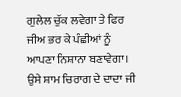ਗੁਲੇਲ ਚੁੱਕ ਲਵੇਗਾ ਤੇ ਫਿਰ ਜੀਅ ਭਰ ਕੇ ਪੰਛੀਆਂ ਨੂੰ ਆਪਣਾ ਨਿਸ਼ਾਨਾ ਬਣਾਵੇਗਾ।
ਉਸੇ ਸ਼ਾਮ ਚਿਰਾਗ ਦੇ ਦਾਦਾ ਜੀ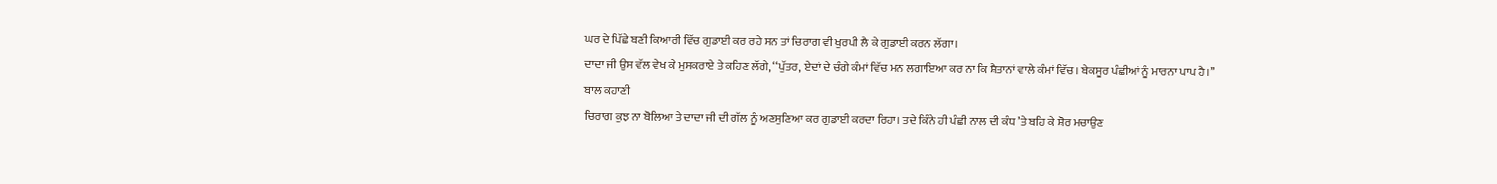ਘਰ ਦੇ ਪਿੱਛੇ ਬਣੀ ਕਿਆਰੀ ਵਿੱਚ ਗੁਡਾਈ ਕਰ ਰਹੇ ਸਨ ਤਾਂ ਚਿਰਾਗ ਵੀ ਖੁਰਪੀ ਲੈ ਕੇ ਗੁਡਾਈ ਕਰਨ ਲੱਗਾ।
ਦਾਦਾ ਜੀ ਉਸ ਵੱਲ ਵੇਖ ਕੇ ਮੁਸਕਰਾਏ ਤੇ ਕਹਿਣ ਲੱਗੇ, ‘‘ਪੁੱਤਰ, ਏਦਾਂ ਦੇ ਚੰਗੇ ਕੰਮਾਂ ਵਿੱਚ ਮਨ ਲਗਾਇਆ ਕਰ ਨਾ ਕਿ ਸ਼ੈਤਾਨਾਂ ਵਾਲੇ ਕੰਮਾਂ ਵਿੱਚ। ਬੇਕਸੂਰ ਪੰਛੀਆਂ ਨੂੰ ਮਾਰਨਾ ਪਾਪ ਹੈ।’’
ਬਾਲ ਕਹਾਣੀ
ਚਿਰਾਗ ਕੁਝ ਨਾ ਬੋਲਿਆ ਤੇ ਦਾਦਾ ਜੀ ਦੀ ਗੱਲ ਨੂੰ ਅਣਸੁਣਿਆ ਕਰ ਗੁਡਾਈ ਕਰਦਾ ਰਿਹਾ। ਤਦੇ ਕਿੰਨੇ ਹੀ ਪੰਛੀ ਨਾਲ ਦੀ ਕੰਧ ’ਤੇ ਬਹਿ ਕੇ ਸ਼ੋਰ ਮਚਾਉਣ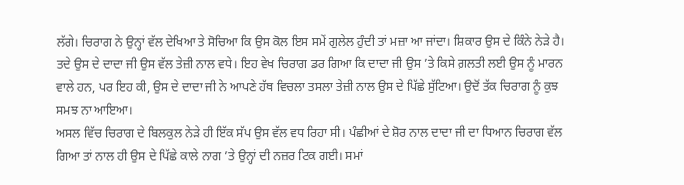ਲੱਗੇ। ਚਿਰਾਗ ਨੇ ਉਨ੍ਹਾਂ ਵੱਲ ਦੇਖਿਆ ਤੇ ਸੋਚਿਆ ਕਿ ਉਸ ਕੋਲ ਇਸ ਸਮੇਂ ਗੁਲੇਲ ਹੁੰਦੀ ਤਾਂ ਮਜ਼ਾ ਆ ਜਾਂਦਾ। ਸ਼ਿਕਾਰ ਉਸ ਦੇ ਕਿੰਨੇ ਨੇੜੇ ਹੈ।
ਤਦੇ ਉਸ ਦੇ ਦਾਦਾ ਜੀ ਉਸ ਵੱਲ ਤੇਜ਼ੀ ਨਾਲ ਵਧੇ। ਇਹ ਵੇਖ ਚਿਰਾਗ ਡਰ ਗਿਆ ਕਿ ਦਾਦਾ ਜੀ ਉਸ ’ਤੇ ਕਿਸੇ ਗ਼ਲਤੀ ਲਈ ਉਸ ਨੂੰ ਮਾਰਨ ਵਾਲੇ ਹਨ, ਪਰ ਇਹ ਕੀ, ਉਸ ਦੇ ਦਾਦਾ ਜੀ ਨੇ ਆਪਣੇ ਹੱਥ ਵਿਚਲਾ ਤਸਲਾ ਤੇਜ਼ੀ ਨਾਲ ਉਸ ਦੇ ਪਿੱਛੇ ਸੁੱਟਿਆ। ਉਦੋਂ ਤੱਕ ਚਿਰਾਗ ਨੂੰ ਕੁਝ ਸਮਝ ਨਾ ਆਇਆ।
ਅਸਲ ਵਿੱਚ ਚਿਰਾਗ ਦੇ ਬਿਲਕੁਲ ਨੇੜੇ ਹੀ ਇੱਕ ਸੱਪ ਉਸ ਵੱਲ ਵਧ ਰਿਹਾ ਸੀ। ਪੰਛੀਆਂ ਦੇ ਸ਼ੋਰ ਨਾਲ ਦਾਦਾ ਜੀ ਦਾ ਧਿਆਨ ਚਿਰਾਗ ਵੱਲ ਗਿਆ ਤਾਂ ਨਾਲ ਹੀ ਉਸ ਦੇ ਪਿੱਛੇ ਕਾਲੇ ਨਾਗ ’ਤੇ ਉਨ੍ਹਾਂ ਦੀ ਨਜ਼ਰ ਟਿਕ ਗਈ। ਸਮਾਂ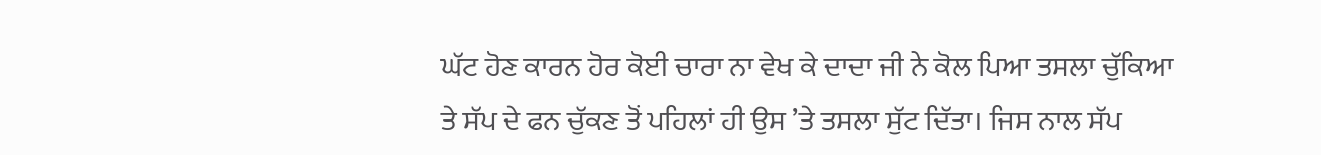ਘੱਟ ਹੋਣ ਕਾਰਨ ਹੋਰ ਕੋਈ ਚਾਰਾ ਨਾ ਵੇਖ ਕੇ ਦਾਦਾ ਜੀ ਨੇ ਕੋਲ ਪਿਆ ਤਸਲਾ ਚੁੱਕਿਆ ਤੇ ਸੱਪ ਦੇ ਫਨ ਚੁੱਕਣ ਤੋਂ ਪਹਿਲਾਂ ਹੀ ਉਸ ’ਤੇ ਤਸਲਾ ਸੁੱਟ ਦਿੱਤਾ। ਜਿਸ ਨਾਲ ਸੱਪ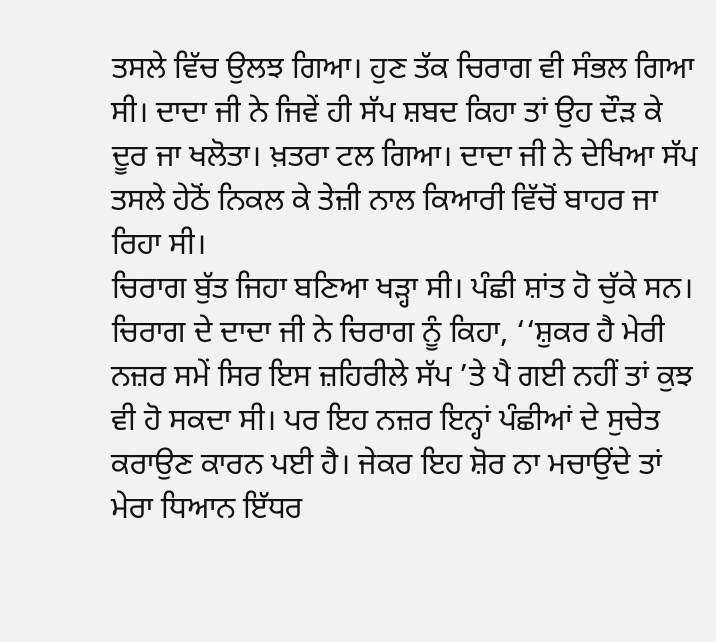ਤਸਲੇ ਵਿੱਚ ਉਲਝ ਗਿਆ। ਹੁਣ ਤੱਕ ਚਿਰਾਗ ਵੀ ਸੰਭਲ ਗਿਆ ਸੀ। ਦਾਦਾ ਜੀ ਨੇ ਜਿਵੇਂ ਹੀ ਸੱਪ ਸ਼ਬਦ ਕਿਹਾ ਤਾਂ ਉਹ ਦੌੜ ਕੇ ਦੂਰ ਜਾ ਖਲੋਤਾ। ਖ਼ਤਰਾ ਟਲ ਗਿਆ। ਦਾਦਾ ਜੀ ਨੇ ਦੇਖਿਆ ਸੱਪ ਤਸਲੇ ਹੇਠੋਂ ਨਿਕਲ ਕੇ ਤੇਜ਼ੀ ਨਾਲ ਕਿਆਰੀ ਵਿੱਚੋਂ ਬਾਹਰ ਜਾ ਰਿਹਾ ਸੀ।
ਚਿਰਾਗ ਬੁੱਤ ਜਿਹਾ ਬਣਿਆ ਖੜ੍ਹਾ ਸੀ। ਪੰਛੀ ਸ਼ਾਂਤ ਹੋ ਚੁੱਕੇ ਸਨ। ਚਿਰਾਗ ਦੇ ਦਾਦਾ ਜੀ ਨੇ ਚਿਰਾਗ ਨੂੰ ਕਿਹਾ, ‘‘ਸ਼ੁਕਰ ਹੈ ਮੇਰੀ ਨਜ਼ਰ ਸਮੇਂ ਸਿਰ ਇਸ ਜ਼ਹਿਰੀਲੇ ਸੱਪ ’ਤੇ ਪੈ ਗਈ ਨਹੀਂ ਤਾਂ ਕੁਝ ਵੀ ਹੋ ਸਕਦਾ ਸੀ। ਪਰ ਇਹ ਨਜ਼ਰ ਇਨ੍ਹਾਂ ਪੰਛੀਆਂ ਦੇ ਸੁਚੇਤ ਕਰਾਉਣ ਕਾਰਨ ਪਈ ਹੈ। ਜੇਕਰ ਇਹ ਸ਼ੋਰ ਨਾ ਮਚਾਉਂਦੇ ਤਾਂ ਮੇਰਾ ਧਿਆਨ ਇੱਧਰ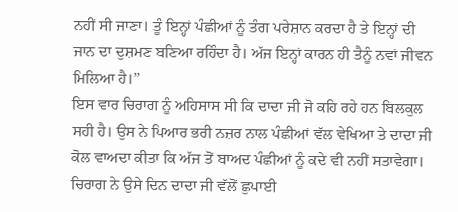ਨਹੀਂ ਸੀ ਜਾਣਾ। ਤੂੰ ਇਨ੍ਹਾਂ ਪੰਛੀਆਂ ਨੂੰ ਤੰਗ ਪਰੇਸ਼ਾਨ ਕਰਦਾ ਹੈ ਤੇ ਇਨ੍ਹਾਂ ਦੀ ਜਾਨ ਦਾ ਦੁਸ਼ਮਣ ਬਣਿਆ ਰਹਿੰਦਾ ਹੈ। ਅੱਜ ਇਨ੍ਹਾਂ ਕਾਰਨ ਹੀ ਤੈਨੂੰ ਨਵਾਂ ਜੀਵਨ ਮਿਲਿਆ ਹੈ।’’
ਇਸ ਵਾਰ ਚਿਰਾਗ ਨੂੰ ਅਹਿਸਾਸ ਸੀ ਕਿ ਦਾਦਾ ਜੀ ਜੋ ਕਹਿ ਰਹੇ ਹਨ ਬਿਲਕੁਲ ਸਹੀ ਹੈ। ਉਸ ਨੇ ਪਿਆਰ ਭਰੀ ਨਜ਼ਰ ਨਾਲ ਪੰਛੀਆਂ ਵੱਲ ਵੇਖਿਆ ਤੇ ਦਾਦਾ ਜੀ ਕੋਲ ਵਾਅਦਾ ਕੀਤਾ ਕਿ ਅੱਜ ਤੋਂ ਬਾਅਦ ਪੰਛੀਆਂ ਨੂੰ ਕਦੇ ਵੀ ਨਹੀਂ ਸਤਾਵੇਗਾ।
ਚਿਰਾਗ ਨੇ ਉਸੇ ਦਿਨ ਦਾਦਾ ਜੀ ਵੱਲੋਂ ਛੁਪਾਈ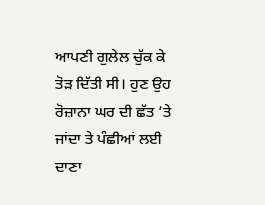ਆਪਣੀ ਗੁਲੇਲ ਚੁੱਕ ਕੇ ਤੋੜ ਦਿੱਤੀ ਸੀ। ਹੁਣ ਉਹ ਰੋਜ਼ਾਨਾ ਘਰ ਦੀ ਛੱਤ ’ਤੇ ਜਾਂਦਾ ਤੇ ਪੰਛੀਆਂ ਲਈ ਦਾਣਾ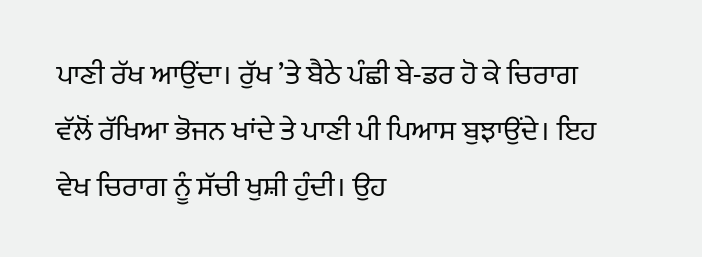ਪਾਣੀ ਰੱਖ ਆਉਂਦਾ। ਰੁੱਖ ’ਤੇ ਬੈਠੇ ਪੰਛੀ ਬੇ-ਡਰ ਹੋ ਕੇ ਚਿਰਾਗ ਵੱਲੋਂ ਰੱਖਿਆ ਭੋਜਨ ਖਾਂਦੇ ਤੇ ਪਾਣੀ ਪੀ ਪਿਆਸ ਬੁਝਾਉਂਦੇ। ਇਹ ਵੇਖ ਚਿਰਾਗ ਨੂੰ ਸੱਚੀ ਖੁਸ਼ੀ ਹੁੰਦੀ। ਉਹ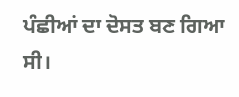ਪੰਛੀਆਂ ਦਾ ਦੋਸਤ ਬਣ ਗਿਆ ਸੀ।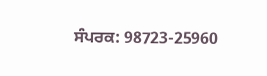ਸੰਪਰਕ: 98723-25960